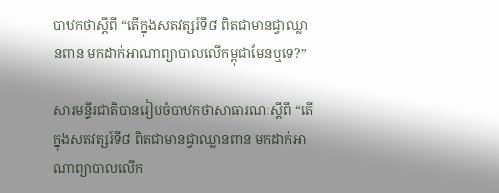បាឋកថាស្ដីពី “តើក្នុងសតវត្សរ៍ទី៨ ពិតជាមានជ្វាឈ្លានពាន មកដាក់អាណាព្យាបាលលើកម្ពុជាមែនឬទេ?”

សារមន្ទីរជាតិបានរៀបចំបាឋកថាសាធារណៈស្ដីពី “តើក្នុងសតវត្សរ៍ទី៨ ពិតជាមានជ្វាឈ្លានពាន មកដាក់អាណាព្យាបាលលើក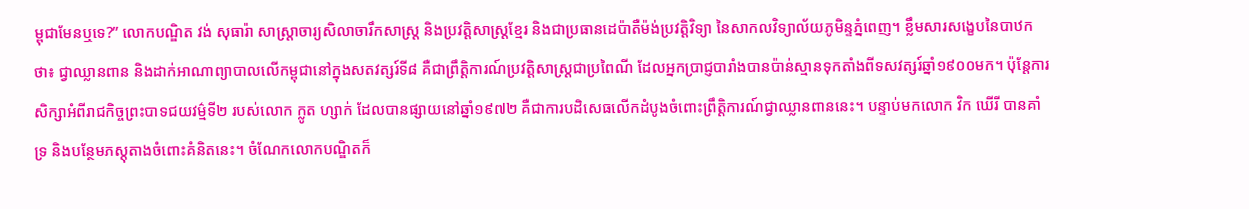ម្ពុជាមែនឬទេ?” លោកបណ្ឌិត វង់ សុធារ៉ា សាស្ត្រាចារ្យសិលាចារឹកសាស្ត្រ និងប្រវត្តិសាស្ត្រខ្មែរ និងជាប្រធានដេប៉ាតឺម៉ង់ប្រវត្តិវិទ្យា នៃសាកលវិទ្យាល័យភូមិន្ទភ្នំពេញ។ ខ្លឹមសារសង្ខេបនៃបាឋកថា៖ ជ្វាឈ្លានពាន និងដាក់អាណាព្យាបាលលើកម្ពុជានៅក្នុងសតវត្សរ៍ទី៨ គឺជាព្រឹត្តិការណ៍ប្រវត្តិសាស្ត្រជាប្រពៃណី ដែលអ្នកប្រាជ្ញបារាំងបានប៉ាន់ស្មានទុកតាំងពីទសវត្សរ៍ឆ្នាំ១៩០០មក។ ប៉ុន្តែការសិក្សាអំពីរាជកិច្ចព្រះបាទជយវម៌្មទី២ របស់លោក ក្លូត ហ្សាក់ ដែលបានផ្សាយនៅឆ្នាំ១៩៧២ គឺជាការបដិសេធលើកដំបូងចំពោះព្រឹត្តិការណ៍ជ្វាឈ្លានពាននេះ។ បន្ទាប់មកលោក វិក ឃើរី បានគាំទ្រ និងបន្ថែមភស្តុតាងចំពោះគំនិតនេះ។ ចំណែកលោកបណ្ឌិតក៏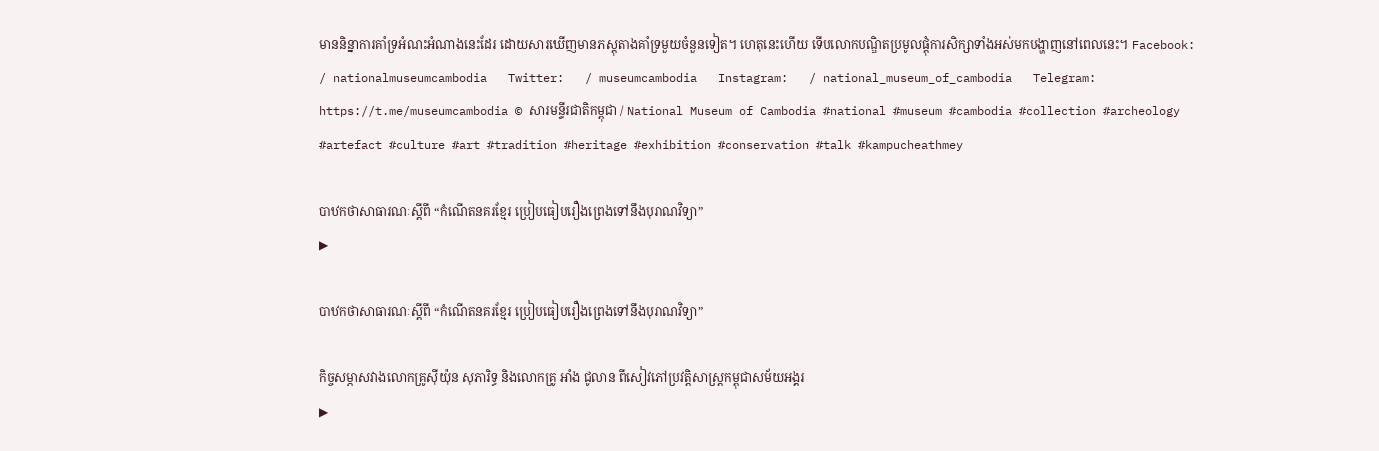មាននិន្នាការគាំទ្រអំណះអំណាងនេះដែរ ដោយសារឃើញមានភស្តុតាងគាំទ្រមួយចំនួនទៀត។ ហេតុនេះហើយ ទើបលោកបណ្ឌិតប្រមូលផ្ដុំការសិក្សាទាំងអស់មកបង្ហាញនៅពេលនេះ។ Facebook:   / nationalmuseumcambodia   Twitter:   / museumcambodia   Instagram:   / national_museum_of_cambodia   Telegram: https://t.me/museumcambodia © សារមន្ទីរជាតិកម្ពុជា / National Museum of Cambodia #national #museum #cambodia #collection #archeology #artefact #culture #art #tradition #heritage #exhibition #conservation #talk #kampucheathmey

បាឋកថាសាធារណៈស្តីពី “កំណើតនគរខ្មែរ ប្រៀបធៀបរឿងព្រេងទៅនឹងបុរាណវិទ្យា”
▶

បាឋកថាសាធារណៈស្តីពី “កំណើតនគរខ្មែរ ប្រៀបធៀបរឿងព្រេងទៅនឹងបុរាណវិទ្យា”

កិច្ចសម្ភាសវាងលោកគ្រូសុីយ៉ុន សុភារិទ្ធ និងលោកគ្រូ អាំង ជូលាន ពីសៀវភៅប្រវត្តិសាស្ត្រកម្ពុជាសម័យអង្គរ
▶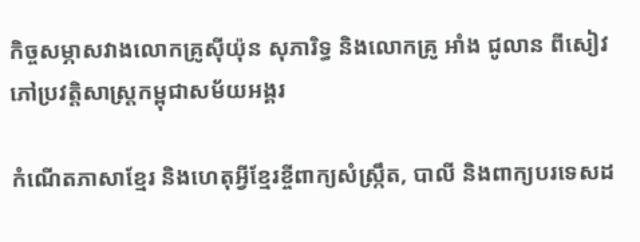កិច្ចសម្ភាសវាងលោកគ្រូសុីយ៉ុន សុភារិទ្ធ និងលោកគ្រូ អាំង ជូលាន ពីសៀវភៅប្រវត្តិសាស្ត្រកម្ពុជាសម័យអង្គរ

កំណើតភាសាខ្មែរ និងហេតុអ្វីខ្មែរខ្ចីពាក្យសំស្រ្កឹត, បាលី និងពាក្យបរទេសដ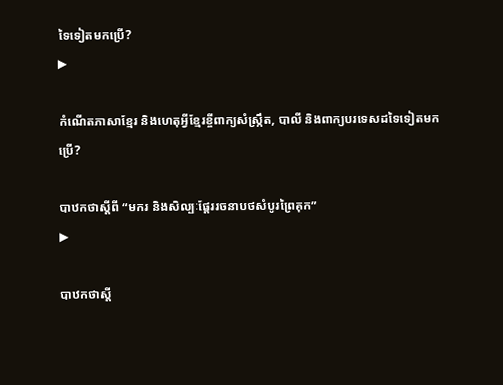ទៃទៀតមកប្រើ?
▶

កំណើតភាសាខ្មែរ និងហេតុអ្វីខ្មែរខ្ចីពាក្យសំស្រ្កឹត, បាលី និងពាក្យបរទេសដទៃទៀតមកប្រើ?

បាឋកថាស្ដីពី “មករ និងសិល្បៈផ្តែររចនាបថសំបូរព្រៃគុក”
▶

បាឋកថាស្ដី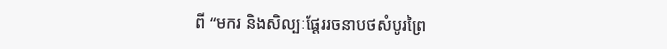ពី “មករ និងសិល្បៈផ្តែររចនាបថសំបូរព្រៃ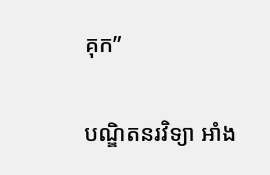គុក”

បណ្ឌិតនរវិទ្យា អាំង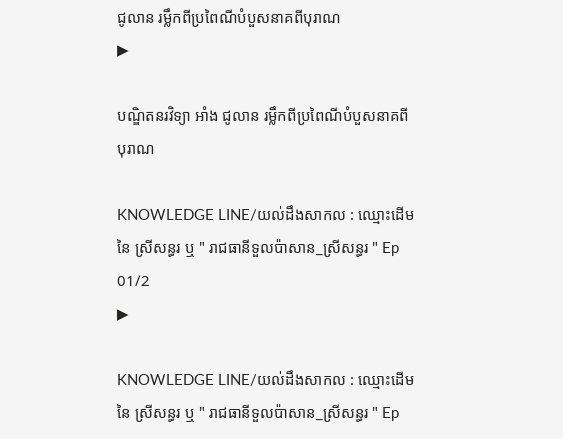ជូលាន រម្លឹកពីប្រពៃណីបំបួសនាគពីបុរាណ
▶

បណ្ឌិតនរវិទ្យា អាំង ជូលាន រម្លឹកពីប្រពៃណីបំបួសនាគពីបុរាណ

KNOWLEDGE LINE/យល់ដឹងសាកល : ឈ្មោះដើមនៃ ស្រីសន្ធរ ឬ " រាជធានីទួលប៉ាសាន_ស្រីសន្ធរ " Ep 01/2
▶

KNOWLEDGE LINE/យល់ដឹងសាកល : ឈ្មោះដើមនៃ ស្រីសន្ធរ ឬ " រាជធានីទួលប៉ាសាន_ស្រីសន្ធរ " Ep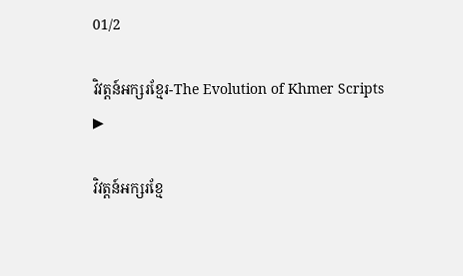01/2

វិវត្តន៍អក្សរខ្មែរ-The Evolution of Khmer Scripts
▶

វិវត្តន៍អក្សរខ្មែ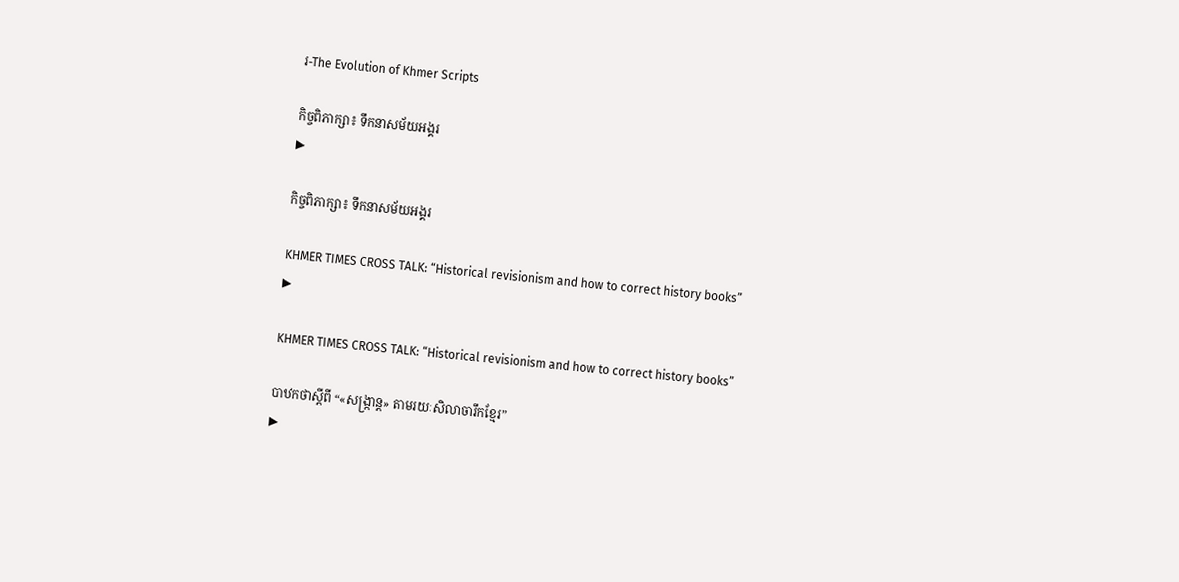រ-The Evolution of Khmer Scripts

កិច្ចពិភាក្សា៖ ទឹកនាសម័យអង្គរ
▶

កិច្ចពិភាក្សា៖ ទឹកនាសម័យអង្គរ

KHMER TIMES CROSS TALK: “Historical revisionism and how to correct history books”
▶

KHMER TIMES CROSS TALK: “Historical revisionism and how to correct history books”

បាឋកថាស្តីពី “«សង្រ្កាន្ដ» តាមរយៈសិលាចារឹកខ្មែរ”
▶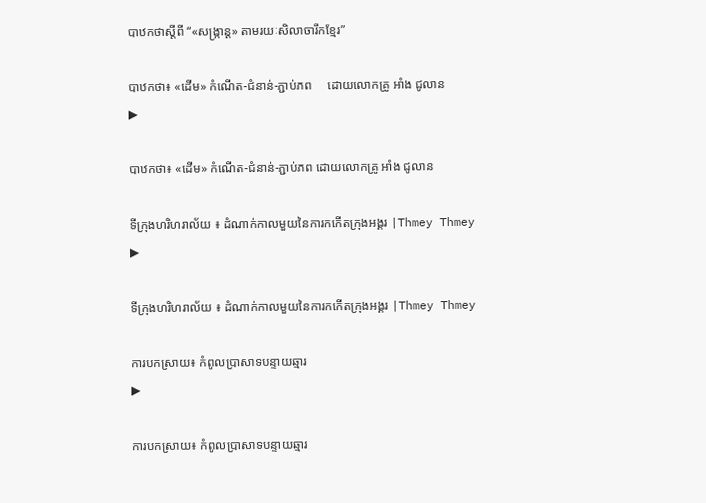បាឋកថាស្តីពី “«សង្រ្កាន្ដ» តាមរយៈសិលាចារឹកខ្មែរ”

បាឋកថា៖ «ដើម» កំណើត-ជំនាន់-ភ្ជាប់ភព     ដោយលោកគ្រូ អាំង ជូលាន
▶

បាឋកថា៖ «ដើម» កំណើត-ជំនាន់-ភ្ជាប់ភព ដោយលោកគ្រូ អាំង ជូលាន

ទីក្រុងហរិហរាល័យ ៖ ដំណាក់កាលមួយនៃការកកើតក្រុងអង្គរ |Thmey Thmey
▶

ទីក្រុងហរិហរាល័យ ៖ ដំណាក់កាលមួយនៃការកកើតក្រុងអង្គរ |Thmey Thmey

ការបកស្រាយ៖ កំពូលប្រាសាទបន្ទាយឆ្មារ
▶

ការបកស្រាយ៖ កំពូលប្រាសាទបន្ទាយឆ្មារ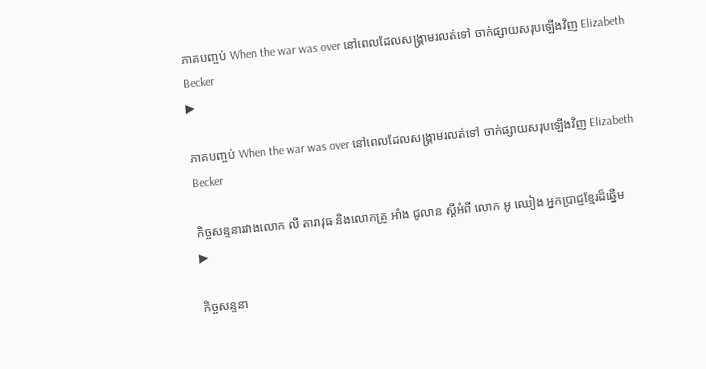ភាគបញ្ចប់ When the war was over នៅពេលដែលសង្រ្គាមរលត់ទៅ ចាក់ផ្សាយសរុបឡើងវិញ Elizabeth Becker
▶

ភាគបញ្ចប់ When the war was over នៅពេលដែលសង្រ្គាមរលត់ទៅ ចាក់ផ្សាយសរុបឡើងវិញ Elizabeth Becker

កិច្ចសន្ទនារវាងលោក លី តារាវុធ និងលោកគ្រូ អាំង ជូលាន ស្ដីអំពី លោក អូ ឈៀង អ្នកប្រាជ្ញខ្មែរដ៏ឆ្នើម
▶

កិច្ចសន្ទនា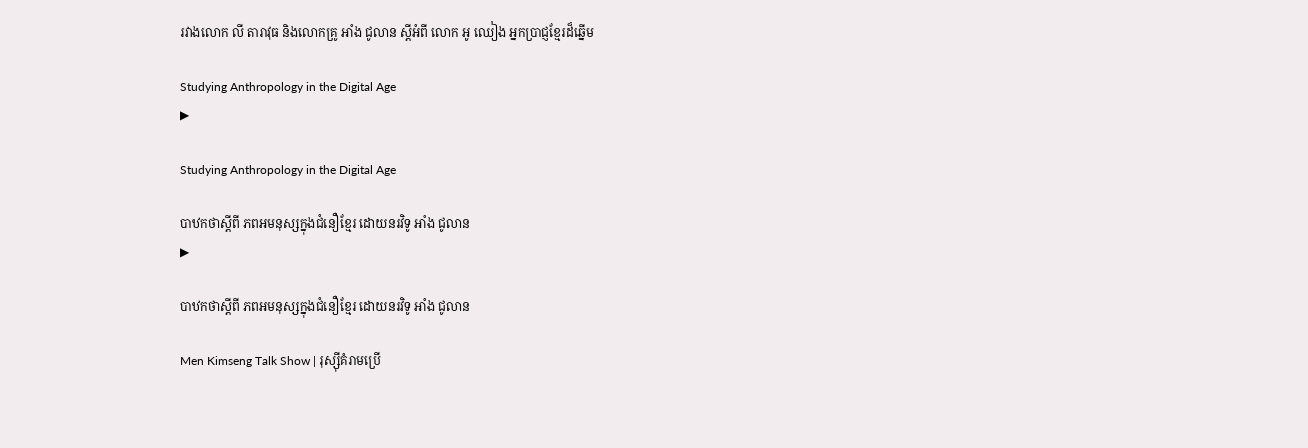រវាងលោក លី តារាវុធ និងលោកគ្រូ អាំង ជូលាន ស្ដីអំពី លោក អូ ឈៀង អ្នកប្រាជ្ញខ្មែរដ៏ឆ្នើម

Studying Anthropology in the Digital Age
▶

Studying Anthropology in the Digital Age

បាឋកថាស្ដីពី ភពអមនុស្សក្នុងជំនឿខ្មែរ ដោយនរវិទូ អាំង ជូលាន
▶

បាឋកថាស្ដីពី ភពអមនុស្សក្នុងជំនឿខ្មែរ ដោយនរវិទូ អាំង ជូលាន

Men Kimseng Talk Show | រុស្ស៊ីគំរាមប្រើ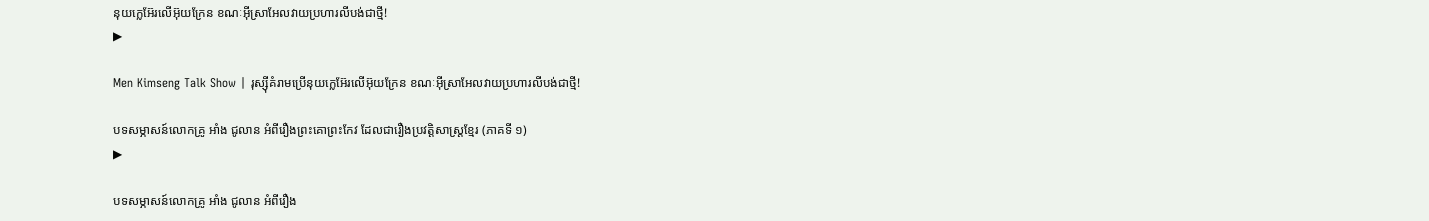នុយក្លេអ៊ែរលើអ៊ុយក្រែន ខណៈអ៊ីស្រាអែលវាយប្រហារលីបង់ជាថ្មី!
▶

Men Kimseng Talk Show | រុស្ស៊ីគំរាមប្រើនុយក្លេអ៊ែរលើអ៊ុយក្រែន ខណៈអ៊ីស្រាអែលវាយប្រហារលីបង់ជាថ្មី!

បទសម្ភាសន៍លោកគ្រូ អាំង ជូលាន អំពីរឿងព្រះគោព្រះកែវ ដែលជារឿងប្រវត្តិសាស្រ្តខ្មែរ (ភាគទី ១)
▶

បទសម្ភាសន៍លោកគ្រូ អាំង ជូលាន អំពីរឿង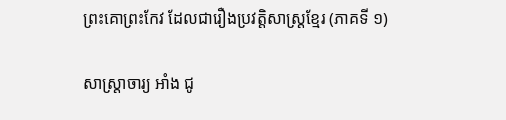ព្រះគោព្រះកែវ ដែលជារឿងប្រវត្តិសាស្រ្តខ្មែរ (ភាគទី ១)

សាស្រ្តាចារ្យ អាំង ជូ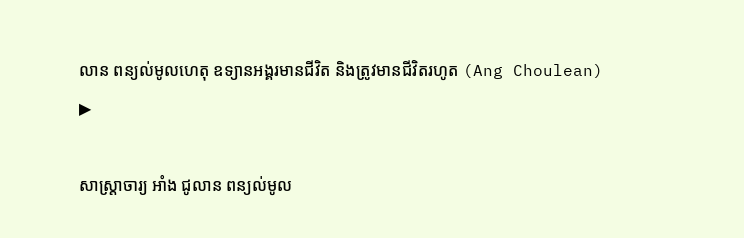លាន ពន្យល់មូលហេតុ ឧទ្យានអង្គរមានជីវិត និងត្រូវមានជីវិតរហូត (Ang Choulean)
▶

សាស្រ្តាចារ្យ អាំង ជូលាន ពន្យល់មូល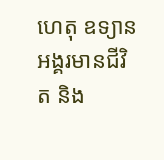ហេតុ ឧទ្យានអង្គរមានជីវិត និង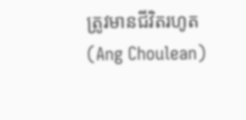ត្រូវមានជីវិតរហូត (Ang Choulean)